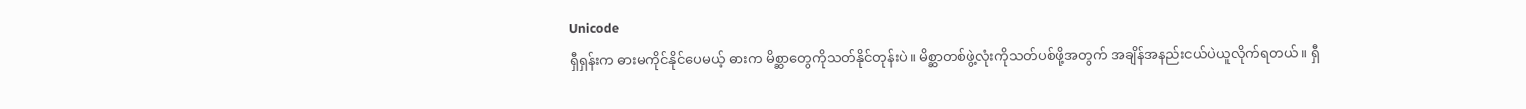Unicode
ရှီရှန်းက ဓားမကိုင်နိုင်ပေမယ့် ဓားက မိစ္ဆာတွေကိုသတ်နိုင်တုန်းပဲ။ မိစ္ဆာတစ်ဖွဲ့လုံးကိုသတ်ပစ်ဖို့အတွက် အချိန်အနည်းငယ်ပဲယူလိုက်ရတယ်။ ရှီ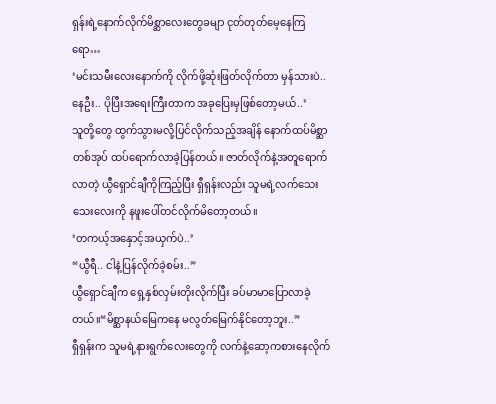ရှန်းရဲ့နောက်လိုက်မိစ္ဆာလေးတွေခမျာ ငုတ်တုတ်မေ့နေကြရော…
‘မင်းသမီးလေးနောက်ကို လိုက်ဖို့ဆုံးဖြတ်လိုက်တာ မှန်သားပဲ.. နေဦး.. ပိုပြီးအရေးကြီးတာက အခုပြေးမှဖြစ်တော့မယ်..’
သူတို့တွေ ထွက်သွားမလို့ပြင်လိုက်သည့်အချိန် နောက်ထပ်မိစ္ဆာတစ်အုပ် ထပ်ရောက်လာခဲ့ပြန်တယ်။ ဇာတ်လိုက်နဲ့အတူရောက်လာတဲ့ ယွီရှောင်ချီကိုကြည့်ပြီး ရှီရှန်းလည်း သူမရဲ့လက်သေးသေးလေးကို နဖူးပေါ်တင်လိုက်မိတော့တယ်။
‘တကယ့်အနှောင့်အယှက်ပဲ..’
“ယွီရီ.. ငါနဲ့ပြန်လိုက်ခဲ့စမ်း..”
ယွီရှောင်ချီက ရှေ့နှစ်လှမ်းတိုးလိုက်ပြီး ခပ်မာမာပြောလာခဲ့တယ်။“မိစ္ဆာနယ်မြေကနေ မလွတ်မြေက်နိုင်တော့ဘူး..”
ရှီရှန်းက သူမရဲ့နားရွက်လေးတွေကို လက်နဲ့ဆော့ကစားနေလိုက်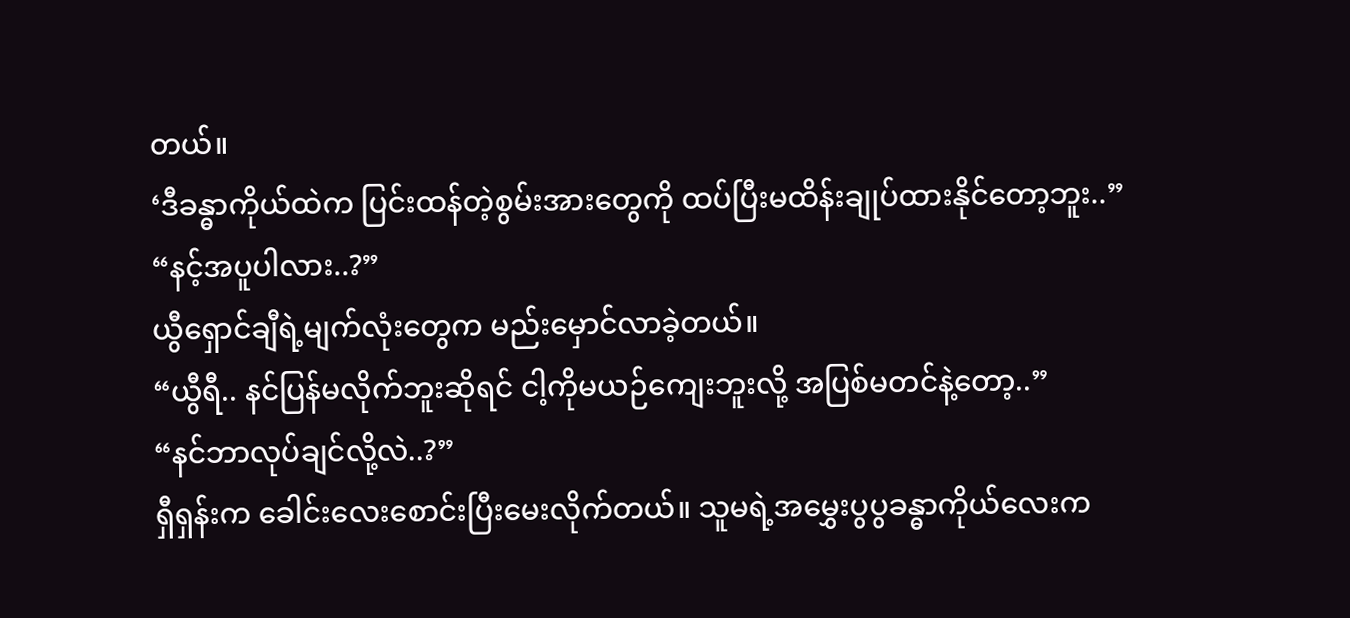တယ်။
‘ဒီခန္ဓာကိုယ်ထဲက ပြင်းထန်တဲ့စွမ်းအားတွေကို ထပ်ပြီးမထိန်းချုပ်ထားနိုင်တော့ဘူး..”
“နင့်အပူပါလား..?”
ယွီရှောင်ချီရဲ့မျက်လုံးတွေက မည်းမှောင်လာခဲ့တယ်။
“ယွီရီ.. နင်ပြန်မလိုက်ဘူးဆိုရင် ငါ့ကိုမယဉ်ကျေးဘူးလို့ အပြစ်မတင်နဲ့တော့..”
“နင်ဘာလုပ်ချင်လို့လဲ..?”
ရှီရှန်းက ခေါင်းလေးစောင်းပြီးမေးလိုက်တယ်။ သူမရဲ့အမွှေးပွပွခန္ဓာကိုယ်လေးက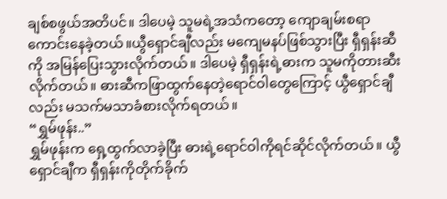ချစ်စဖွယ်အတိပင်။ ဒါပေမဲ့ သူမရဲ့အသံကတော့ ကျောချမ်းစရာကောင်းနေခဲ့တယ်။ယွီရှောင်ချီလည်း မကျေမနပ်ဖြစ်သွားပြီး ရှီရှန်းဆီကို အမြန်ပြေးသွားလိုက်တယ်။ ဒါပေမဲ့ ရှီရှန်းရဲ့ဓားက သူမကိုတားဆီးလိုက်တယ်။ ဓားဆီကဖြာထွက်နေတဲ့ရောင်ဝါတွေကြောင့် ယွီရှောင်ချီလည်း မသက်မသာခံစားလိုက်ရတယ်။
“ရွှမ်ဖုန်း..”
ရွှမ်ဖုန်းက ရှေ့ထွက်လာခဲ့ပြီး ဓားရဲ့ရောင်ဝါကိုရင်ဆိုင်လိုက်တယ်။ ယွီရှောင်ချီက ရှီရှန်းကိုတိုက်ခိုက်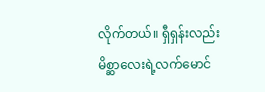လိုက်တယ်။ ရှီရှန်းလည်း မိစ္ဆာလေးရဲ့လက်မောင်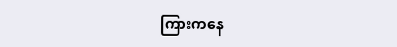ကြားကနေ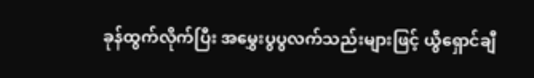ခုန်ထွက်လိုက်ပြီး အမွှေးပွပွလက်သည်းများဖြင့် ယွီရှောင်ချီ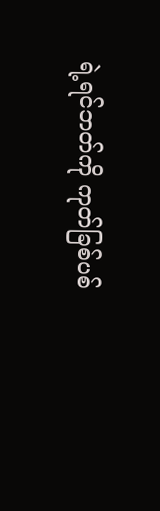ရဲ့ရင်ဘတ်ကို ကုတ်ခြစ်ပစ်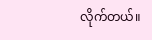လိုက်တယ်။